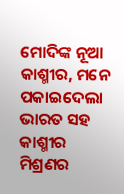ମୋଦିଙ୍କ ନୂଆ କାଶ୍ମୀର, ମନେ ପକାଇଦେଲା ଭାରତ ସହ କାଶ୍ମୀର ମିଶ୍ରଣର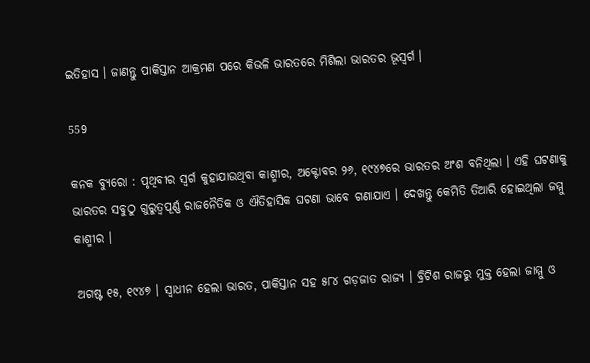ଇତିହାସ । ଜାଣନ୍ତୁ ପାକିସ୍ତାନ ଆକ୍ରମଣ ପରେ କିଭଳି ଭାରତରେ ମିଶିଲା ଭାରତର ଭୂସ୍ୱର୍ଗ ।

559

କନକ ବ୍ୟୁରୋ : ପୃଥିବୀର ସ୍ୱର୍ଗ କୁହାଯାଉଥିବା କାଶ୍ମୀର, ଅକ୍ଟୋବର ୨୬, ୧୯୪୭ରେ ଭାରତର ଅଂଶ ବନିଥିଲା । ଏହି ଘଟଣାକୁ ଭାରତର ସବୁଠୁ ଗୁରୁତ୍ୱପୂର୍ଣ୍ଣ ରାଜନୈତିକ ଓ ଐତିହାସିକ ଘଟଣା ଭାବେ ଗଣାଯାଏ । ଦେଖନ୍ତୁ କେମିତି ତିଆରି ହୋଇଥିଲା ଜମ୍ମୁ କାଶ୍ମୀର ।

ଅଗଷ୍ଟ ୧୫, ୧୯୪୭ । ସ୍ୱାଧୀନ ହେଲା ଭାରତ, ପାକିସ୍ତାନ ସହ ୫୮୪ ଗଡ଼ଜାତ ରାଜ୍ୟ । ବ୍ରିଟିଶ ରାଜରୁ ମୁକ୍ତ ହେଲା ଜାମ୍ମୁ ଓ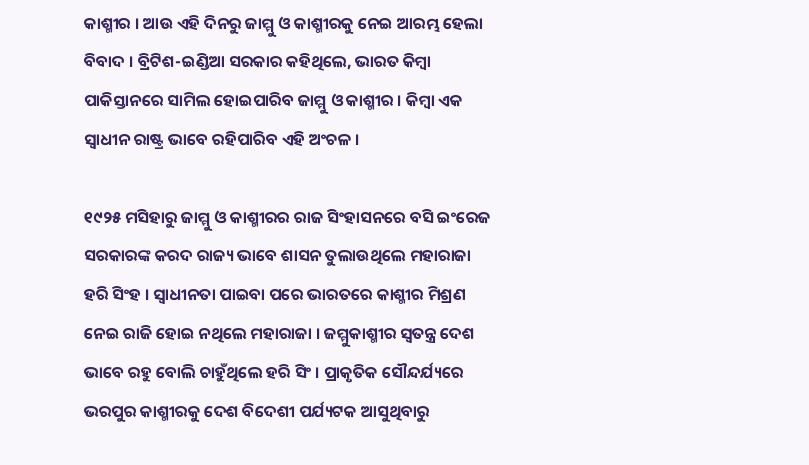କାଶ୍ମୀର । ଆଉ ଏହି ଦିନରୁ ଜାମ୍ମୁ ଓ କାଶ୍ମୀରକୁ ନେଇ ଆରମ୍ଭ ହେଲା ବିବାଦ । ବ୍ରିଟିଶ-ଇଣ୍ଡିଆ ସରକାର କହିଥିଲେ, ଭାରତ କିମ୍ବା ପାକିସ୍ତାନରେ ସାମିଲ ହୋଇପାରିବ ଜାମ୍ମୁ ଓ କାଶ୍ମୀର । କିମ୍ବା ଏକ ସ୍ୱାଧୀନ ରାଷ୍ଟ୍ର ଭାବେ ରହିପାରିବ ଏହି ଅଂଚଳ ।

୧୯୨୫ ମସିହାରୁ ଜାମ୍ମୁ ଓ କାଶ୍ମୀରର ରାଜ ସିଂହାସନରେ ବସି ଇଂରେଜ ସରକାରଙ୍କ କରଦ ରାଜ୍ୟ ଭାବେ ଶାସନ ତୁଲାଉଥିଲେ ମହାରାଜା ହରି ସିଂହ । ସ୍ୱାଧୀନତା ପାଇବା ପରେ ଭାରତରେ କାଶ୍ମୀର ମିଶ୍ରଣ ନେଇ ରାଜି ହୋଇ ନଥିଲେ ମହାରାଜା । ଜମ୍ମୁକାଶ୍ମୀର ସ୍ୱତନ୍ତ୍ର ଦେଶ ଭାବେ ରହୁ ବୋଲି ଚାହୁଁଥିଲେ ହରି ସିଂ । ପ୍ରାକୃତିକ ସୌନ୍ଦର୍ଯ୍ୟରେ ଭରପୁର କାଶ୍ମୀରକୁ ଦେଶ ବିଦେଶୀ ପର୍ଯ୍ୟଟକ ଆସୁଥିବାରୁ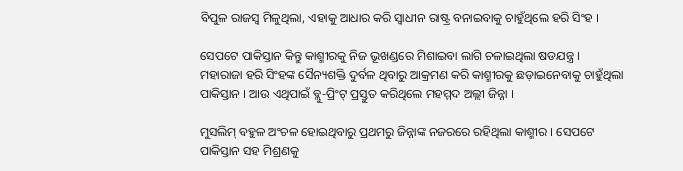ବିପୁଳ ରାଜସ୍ୱ ମିଳୁଥିଲା, ଏହାକୁ ଆଧାର କରି ସ୍ୱାଧୀନ ରାଷ୍ଟ୍ର ବନାଇବାକୁ ଚାହୁଁଥିଲେ ହରି ସିଂହ ।

ସେପଟେ ପାକିସ୍ତାନ କିନ୍ତୁ କାଶ୍ମୀରକୁ ନିଜ ଭୂଖଣ୍ଡରେ ମିଶାଇବା ଲାଗି ଚଳାଇଥିଲା ଷଡଯନ୍ତ୍ର । ମହାରାଜା ହରି ସିଂହଙ୍କ ସୈନ୍ୟଶକ୍ତି ଦୁର୍ବଳ ଥିବାରୁ ଆକ୍ରମଣ କରି କାଶ୍ମୀରକୁ ଛଡ଼ାଇନେବାକୁ ଚାହୁଁଥିଲା ପାକିସ୍ତାନ । ଆଉ ଏଥିପାଇଁ ବ୍ଲୁ-ପ୍ରିଂଟ୍ ପ୍ରସ୍ତୁତ କରିଥିଲେ ମହମ୍ମଦ ଅଲ୍ଲୀ ଜିନ୍ନା ।

ମୁସଲିମ୍ ବହୁଳ ଅଂଚଳ ହୋଇଥିବାରୁ ପ୍ରଥମରୁ ଜିନ୍ନାଙ୍କ ନଜରରେ ରହିଥିଲା କାଶ୍ମୀର । ସେପଟେ ପାକିସ୍ତାନ ସହ ମିଶ୍ରଣକୁ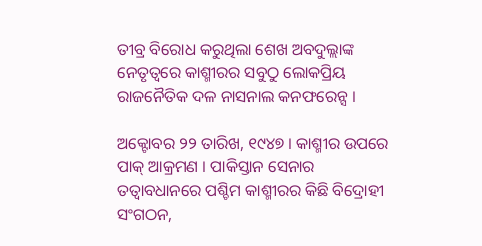ତୀବ୍ର ବିରୋଧ କରୁଥିଲା ଶେଖ ଅବଦୁଲ୍ଲାଙ୍କ ନେତୃତ୍ୱରେ କାଶ୍ମୀରର ସବୁଠୁ ଲୋକପ୍ରିୟ ରାଜନୈତିକ ଦଳ ନାସନାଲ କନଫରେନ୍ସ ।

ଅକ୍ଟୋବର ୨୨ ତାରିଖ, ୧୯୪୭ । କାଶ୍ମୀର ଉପରେ ପାକ୍ ଆକ୍ରମଣ । ପାକିସ୍ତାନ ସେନାର ତତ୍ୱାବଧାନରେ ପଶ୍ଚିମ କାଶ୍ମୀରର କିଛି ବିଦ୍ରୋହୀ ସଂଗଠନ,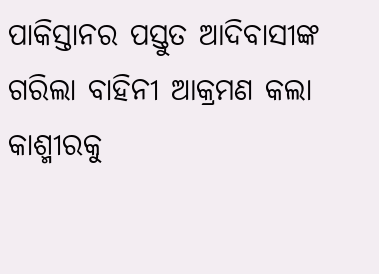ପାକିସ୍ତାନର ପସ୍ତୁତ ଆଦିବାସୀଙ୍କ ଗରିଲା ବାହିନୀ ଆକ୍ରମଣ କଲା କାଶ୍ମୀରକୁ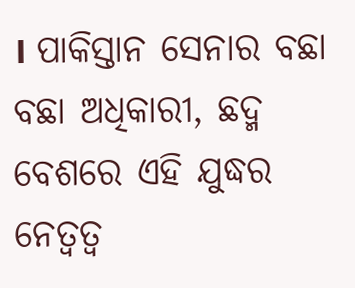। ପାକିସ୍ତାନ ସେନାର ବଛା ବଛା ଅଧିକାରୀ, ଛଦ୍ମ ବେଶରେ ଏହି ଯୁଦ୍ଧର ନେତ୍ୱତ୍ୱ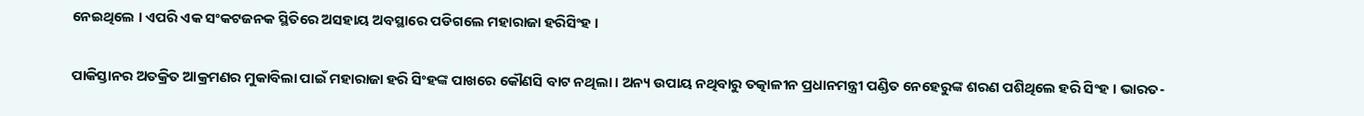ନେଇଥିଲେ । ଏପରି ଏକ ସଂକଟଜନକ ସ୍ଥିତିରେ ଅସହାୟ ଅବସ୍ଥାରେ ପଡିଗଲେ ମହାରାଜା ହରିସିଂହ ।

ପାକିସ୍ତାନର ଅତକ୍ରିତ ଆକ୍ରମଣର ମୁକାବିଲା ପାଇଁ ମହାରାଜା ହରି ସିଂହଙ୍କ ପାଖରେ କୌଣସି ବାଟ ନଥିଲା । ଅନ୍ୟ ଉପାୟ ନଥିବାରୁ ତତ୍କାଳୀନ ପ୍ରଧାନମନ୍ତ୍ରୀ ପଣ୍ଡିତ ନେହେରୁଙ୍କ ଶରଣ ପଶିଥିଲେ ହରି ସିଂହ । ଭାରତ-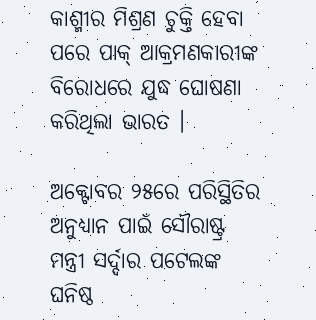କାଶ୍ମୀର ମିଶ୍ରଣ ଚୁକ୍ତି ହେବା ପରେ ପାକ୍ ଆକ୍ରମଣକାରୀଙ୍କ ବିରୋଧରେ ଯୁଦ୍ଧ ଘୋଷଣା କରିଥିଲା ଭାରତ ।

ଅକ୍ଟୋବର ୨୫ରେ ପରିସ୍ଥିତିର ଅନୁଧ୍ୟାନ ପାଇଁ ସୌରାଷ୍ଟ୍ର ମନ୍ତ୍ରୀ ସର୍ଦ୍ଦାର ପଟେଲଙ୍କ ଘନିଷ୍ଠ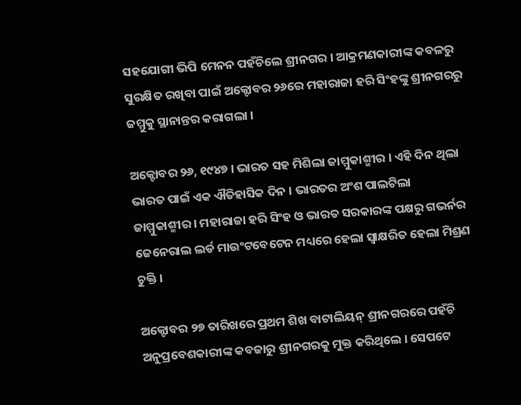ସହଯୋଗୀ ଭିପି ମେନନ ପହଁଚିଲେ ଶ୍ରୀନଗର । ଆକ୍ରମଣକାରୀଙ୍କ କବଳରୁ ସୁରକ୍ଷିତ ରଖିବା ପାଇଁ ଅକ୍ଟୋବର ୨୬ରେ ମହାରାଜା ହରି ସିଂହଙ୍କୁ ଶ୍ରୀନଗରରୁ ଜମ୍ମୁକୁ ସ୍ଥାନାନ୍ତର କରାଗଲା ।

ଅକ୍ଟୋବର ୨୬, ୧୯୪୭ । ଭାରତ ସହ ମିଶିଲା ଜାମ୍ମୁକାଶ୍ମୀର । ଏହି ଦିନ ଥିଲା ଭାରତ ପାଇଁ ଏକ ଐତିହାସିକ ଦିନ । ଭାରତର ଅଂଶ ପାଲଟିଲା ଜାମ୍ମୁକାଶ୍ମୀର । ମହାରାଜା ହରି ସିଂହ ଓ ଭାରତ ସରକାରଙ୍କ ପକ୍ଷରୁ ଗଭର୍ନର ଜେନେରାଲ ଲର୍ଡ ମାଉଂଟବେଟେନ ମଧ୍ୟରେ ହେଲା ସ୍ୱାକ୍ଷରିତ ହେଲା ମିଶ୍ରଣ ଚୁକ୍ତି ।

ଅକ୍ଟୋବର ୨୭ ତାରିଖରେ ପ୍ରଥମ ଶିଖ ବାଟାଲିୟନ୍ ଶ୍ରୀନଗରରେ ପହଁଚି ଅନୁପ୍ରବେଶକାରୀଙ୍କ କବଜାରୁ ଶ୍ରୀନଗରକୁ ମୁକ୍ତ କରିଥିଲେ । ସେପଟେ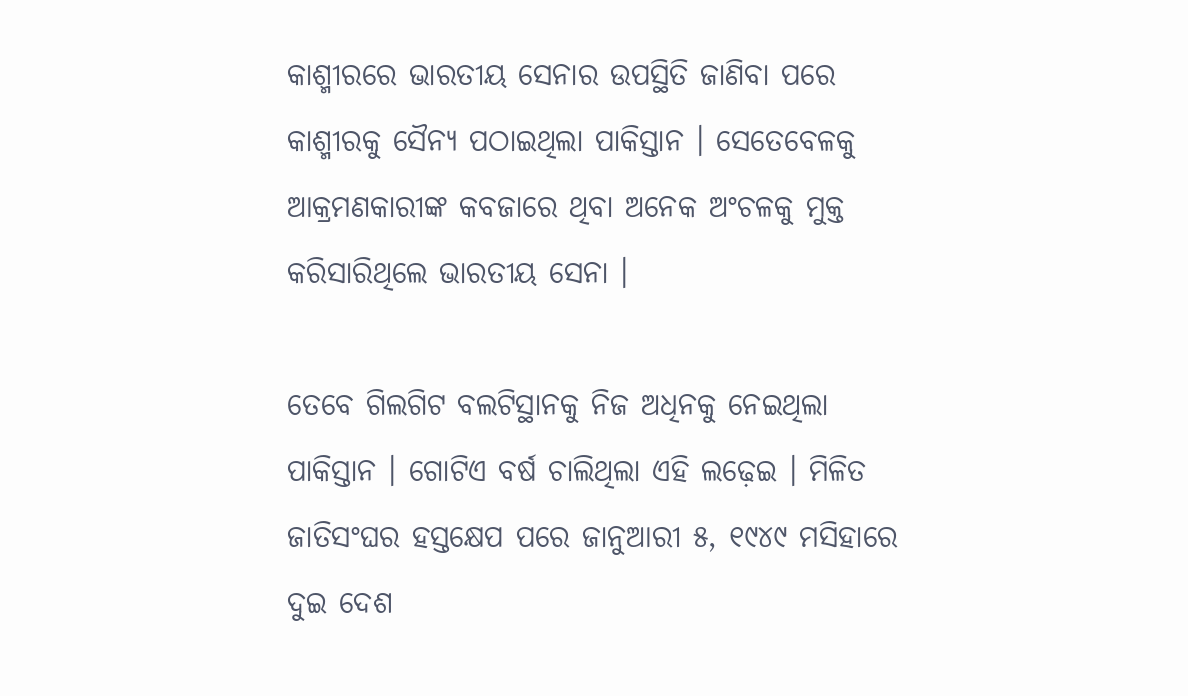କାଶ୍ମୀରରେ ଭାରତୀୟ ସେନାର ଉପସ୍ଥିତି ଜାଣିବା ପରେ କାଶ୍ମୀରକୁ ସୈନ୍ୟ ପଠାଇଥିଲା ପାକିସ୍ତାନ । ସେତେବେଳକୁ ଆକ୍ରମଣକାରୀଙ୍କ କବଜାରେ ଥିବା ଅନେକ ଅଂଚଳକୁ ମୁକ୍ତ କରିସାରିଥିଲେ ଭାରତୀୟ ସେନା ।

ତେବେ ଗିଲଗିଟ ବଲଟିସ୍ଥାନକୁ ନିଜ ଅଧିନକୁ ନେଇଥିଲା ପାକିସ୍ତାନ । ଗୋଟିଏ ବର୍ଷ ଚାଲିଥିଲା ଏହି ଲଢ଼େଇ । ମିଳିତ ଜାତିସଂଘର ହସ୍ତକ୍ଷେପ ପରେ ଜାନୁଆରୀ ୫, ୧୯୪୯ ମସିହାରେ ଦୁଇ ଦେଶ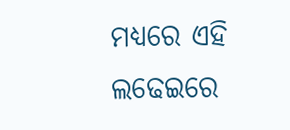ମଧ୍ୟରେ ଏହି ଲଢେଇରେ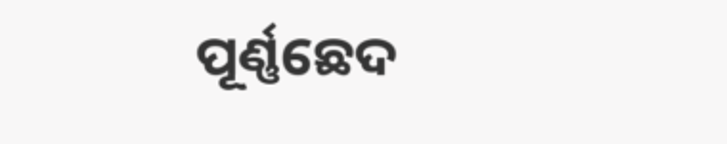ପୂର୍ଣ୍ଣଛେଦ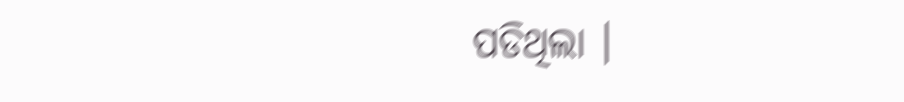ପଡିଥିଲା ।